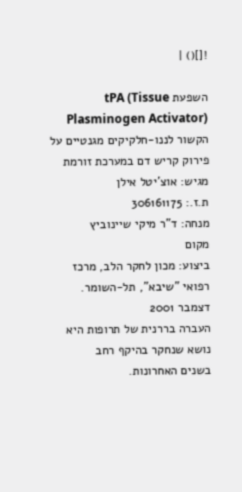![]() |

השפעת tPA (Tissue Plasminogen Activator) הקשור לננו-חלקיקים מגנטיים על פירוק קריש דם במערכת זורמת
מגיש: אוצ'יטל אילן
ת.ז.: 306161175
מנחה: ד"ר מיקי שיינוביץ
מקום
ביצוע: מכון לחקר הלב, מרכז רפואי "שיבא", תל-השומר.
דצמבר 2001
העברה בררנית של תרופות היא נושא שנחקר בהיקף רחב
בשנים האחרונות.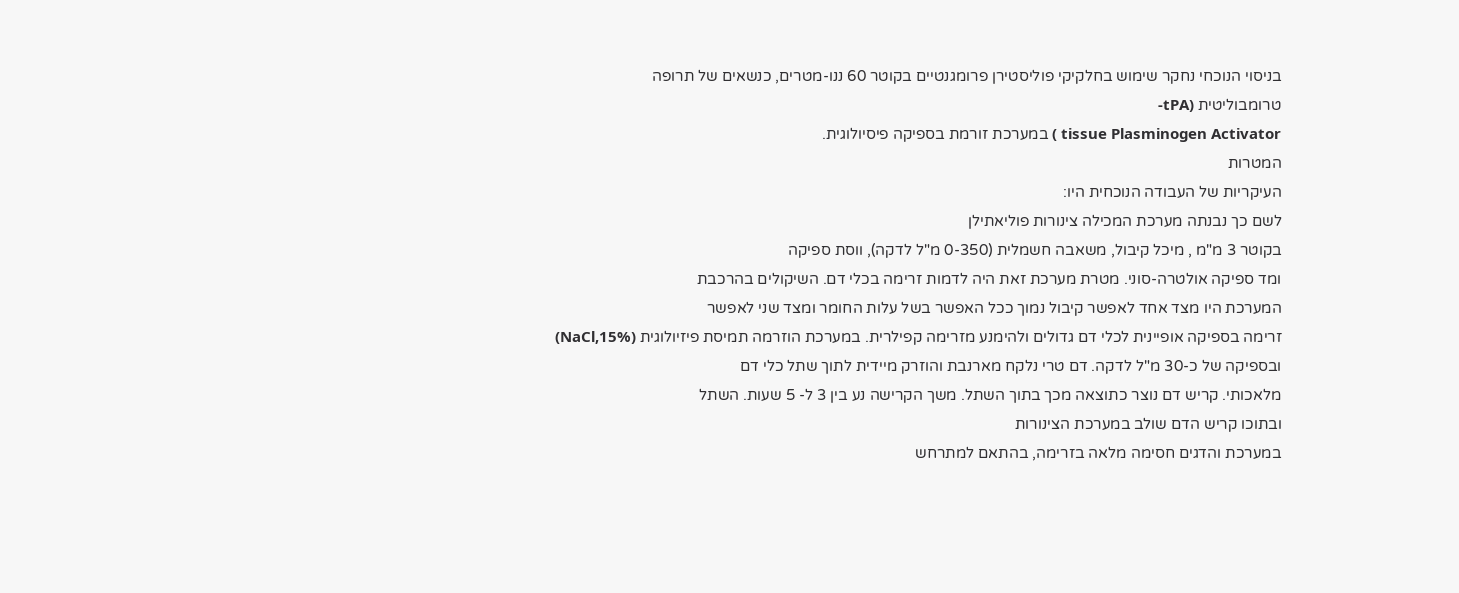בניסוי הנוכחי נחקר שימוש בחלקיקי פוליסטירן פרומגנטיים בקוטר 60 ננו-מטרים, כנשאים של תרופה
טרומבוליטית (tPA-
tissue Plasminogen Activator ) במערכת זורמת בספיקה פיסיולוגית.
המטרות
העיקריות של העבודה הנוכחית היו:
לשם כך נבנתה מערכת המכילה צינורות פוליאתילן
בקוטר 3 מ"מ , מיכל קיבול, משאבה חשמלית (0-350 מ"ל לדקה), ווסת ספיקה
ומד ספיקה אולטרה-סוני. מטרת מערכת זאת היה לדמות זרימה בכלי דם. השיקולים בהרכבת
המערכת היו מצד אחד לאפשר קיבול נמוך ככל האפשר בשל עלות החומר ומצד שני לאפשר
זרימה בספיקה אופיינית לכלי דם גדולים ולהימנע מזרימה קפילרית. במערכת הוזרמה תמיסת פיזיולוגית (NaCl,15%)
ובספיקה של כ-30 מ"ל לדקה. דם טרי נלקח מארנבת והוזרק מיידית לתוך שתל כלי דם
מלאכותי. קריש דם נוצר כתוצאה מכך בתוך השתל. משך הקרישה נע בין 3 ל- 5 שעות. השתל
ובתוכו קריש הדם שולב במערכת הצינורות
במערכת והדגים חסימה מלאה בזרימה, בהתאם למתרחש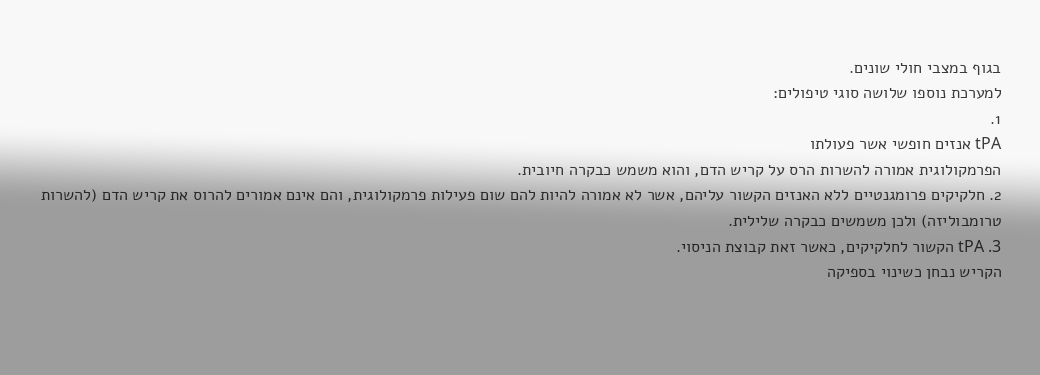בגוף במצבי חולי שונים.
למערכת נוספו שלושה סוגי טיפולים:
1.
tPA אנזים חופשי אשר פעולתו
הפרמקולוגית אמורה להשרות הרס על קריש הדם, והוא משמש כבקרה חיובית.
2. חלקיקים פרומגנטיים ללא האנזים הקשור עליהם, אשר לא אמורה להיות להם שום פעילות פרמקולוגית, והם אינם אמורים להרוס את קריש הדם (להשרות טרומבוליזה) ולכן משמשים כבקרה שלילית.
3. tPA הקשור לחלקיקים, כאשר זאת קבוצת הניסוי.
הקריש נבחן כשינוי בספיקה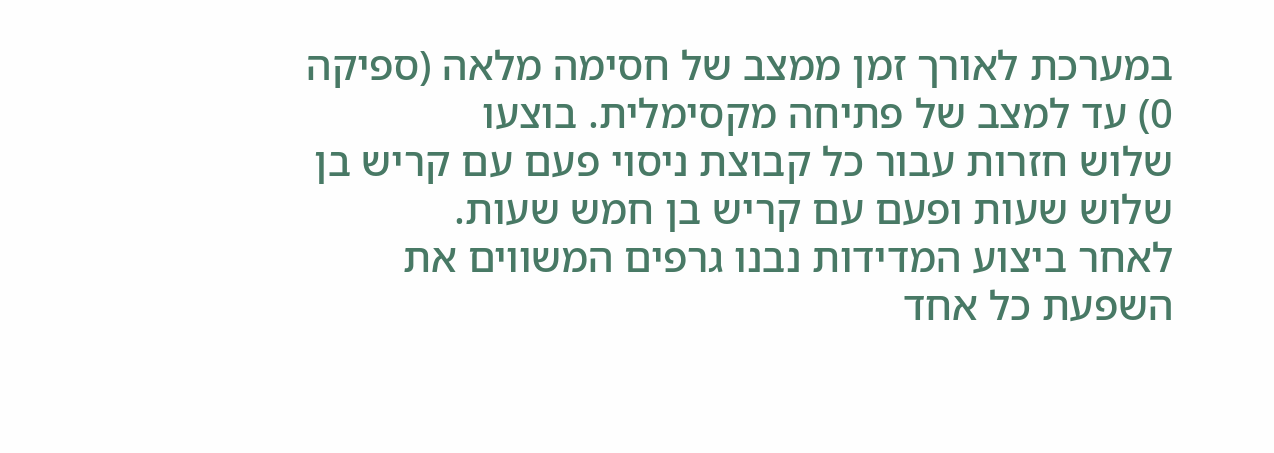במערכת לאורך זמן ממצב של חסימה מלאה (ספיקה 0) עד למצב של פתיחה מקסימלית. בוצעו
שלוש חזרות עבור כל קבוצת ניסוי פעם עם קריש בן שלוש שעות ופעם עם קריש בן חמש שעות.
לאחר ביצוע המדידות נבנו גרפים המשווים את
השפעת כל אחד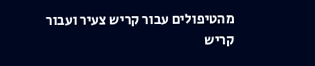מהטיפולים עבור קריש צעיר ועבור קריש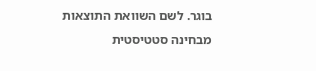בוגר. לשם השוואת התוצאות
מבחינה סטטיסטית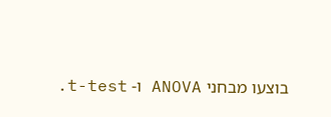בוצעו מבחני ANOVA ו- t-test.